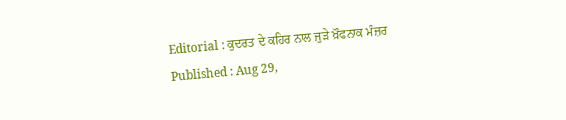Editorial : ਕੁਦਰਤ ਦੇ ਕਹਿਰ ਨਾਲ ਜੁੜੇ ਖ਼ੌਫਨਾਕ ਮੰਜ਼ਰ
Published : Aug 29,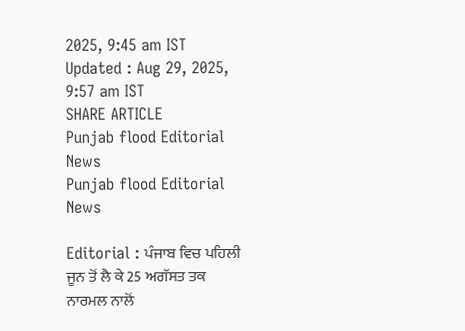2025, 9:45 am IST
Updated : Aug 29, 2025, 9:57 am IST
SHARE ARTICLE
Punjab flood Editorial News
Punjab flood Editorial News

Editorial : ਪੰਜਾਬ ਵਿਚ ਪਹਿਲੀ ਜੂਨ ਤੋਂ ਲੈ ਕੇ 25 ਅਗੱਸਤ ਤਕ ਨਾਰਮਲ ਨਾਲੋਂ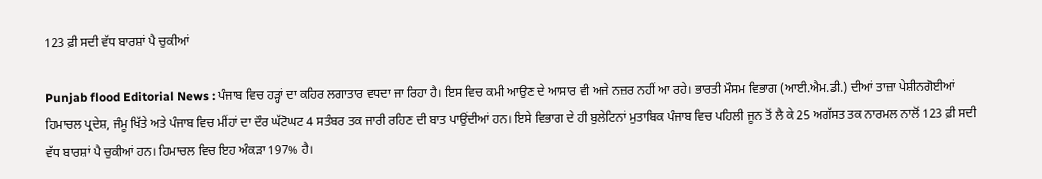123 ਫ਼ੀ ਸਦੀ ਵੱਧ ਬਾਰਸ਼ਾਂ ਪੈ ਚੁਕੀਆਂ

Punjab flood Editorial News : ਪੰਜਾਬ ਵਿਚ ਹੜ੍ਹਾਂ ਦਾ ਕਹਿਰ ਲਗਾਤਾਰ ਵਧਦਾ ਜਾ ਰਿਹਾ ਹੈ। ਇਸ ਵਿਚ ਕਮੀ ਆਉਣ ਦੇ ਆਸਾਰ ਵੀ ਅਜੇ ਨਜ਼ਰ ਨਹੀਂ ਆ ਰਹੇ। ਭਾਰਤੀ ਮੌਸਮ ਵਿਭਾਗ (ਆਈ.ਐਮ.ਡੀ.) ਦੀਆਂ ਤਾਜ਼ਾ ਪੇਸ਼ੀਨਗੋਈਆਂ ਹਿਮਾਚਲ ਪ੍ਰਦੇਸ਼, ਜੰਮੂ ਖਿੱਤੇ ਅਤੇ ਪੰਜਾਬ ਵਿਚ ਮੀਂਹਾਂ ਦਾ ਦੌਰ ਘੱਟੋਘਟ 4 ਸਤੰਬਰ ਤਕ ਜਾਰੀ ਰਹਿਣ ਦੀ ਬਾਤ ਪਾਉਂਦੀਆਂ ਹਨ। ਇਸੇ ਵਿਭਾਗ ਦੇ ਹੀ ਬੁਲੇਟਿਨਾਂ ਮੁਤਾਬਿਕ ਪੰਜਾਬ ਵਿਚ ਪਹਿਲੀ ਜੂਨ ਤੋਂ ਲੈ ਕੇ 25 ਅਗੱਸਤ ਤਕ ਨਾਰਮਲ ਨਾਲੋਂ 123 ਫ਼ੀ ਸਦੀ ਵੱਧ ਬਾਰਸ਼ਾਂ ਪੈ ਚੁਕੀਆਂ ਹਨ। ਹਿਮਾਚਲ ਵਿਚ ਇਹ ਅੰਕੜਾ 197% ਹੈ।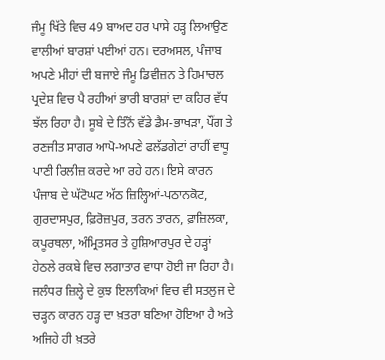ਜੰਮੂ ਖਿੱਤੇ ਵਿਚ 49 ਬਾਅਦ ਹਰ ਪਾਸੇ ਹੜ੍ਹ ਲਿਆਉਣ ਵਾਲੀਆਂ ਬਾਰਸ਼ਾਂ ਪਈਆਂ ਹਨ। ਦਰਅਸਲ, ਪੰਜਾਬ ਅਪਣੇ ਮੀਹਾਂ ਦੀ ਬਜਾਏ ਜੰਮੂ ਡਿਵੀਜ਼ਨ ਤੇ ਹਿਮਾਚਲ ਪ੍ਰਦੇਸ਼ ਵਿਚ ਪੈ ਰਹੀਆਂ ਭਾਰੀ ਬਾਰਸ਼ਾਂ ਦਾ ਕਹਿਰ ਵੱਧ ਝੱਲ ਰਿਹਾ ਹੈ। ਸੂਬੇ ਦੇ ਤਿੰਨੋਂ ਵੱਡੇ ਡੈਮ-ਭਾਖੜਾ, ਪੌਂਗ ਤੇ ਰਣਜੀਤ ਸਾਗਰ ਆਪੋ-ਅਪਣੇ ਫਲੱਡਗੇਟਾਂ ਰਾਹੀਂ ਵਾਧੂ ਪਾਣੀ ਰਿਲੀਜ਼ ਕਰਦੇ ਆ ਰਹੇ ਹਨ। ਇਸੇ ਕਾਰਨ ਪੰਜਾਬ ਦੇ ਘੱਟੋਘਟ ਅੱਠ ਜ਼ਿਲ੍ਹਿਆਂ-ਪਠਾਨਕੋਟ, ਗੁਰਦਾਸਪੁਰ, ਫ਼ਿਰੋਜ਼ਪੁਰ, ਤਰਨ ਤਾਰਨ, ਫ਼ਾਜ਼ਿਲਕਾ, ਕਪੂਰਥਲਾ, ਅੰਮ੍ਰਿਤਸਰ ਤੇ ਹੁਸ਼ਿਆਰਪੁਰ ਦੇ ਹੜ੍ਹਾਂ ਹੇਠਲੇ ਰਕਬੇ ਵਿਚ ਲਗਾਤਾਰ ਵਾਧਾ ਹੋਈ ਜਾ ਰਿਹਾ ਹੈ। ਜਲੰਧਰ ਜ਼ਿਲ੍ਹੇ ਦੇ ਕੁਝ ਇਲਾਕਿਆਂ ਵਿਚ ਵੀ ਸਤਲੁਜ ਦੇ ਚੜ੍ਹਨ ਕਾਰਨ ਹੜ੍ਹ ਦਾ ਖ਼ਤਰਾ ਬਣਿਆ ਹੋਇਆ ਹੈ ਅਤੇ ਅਜਿਹੇ ਹੀ ਖ਼ਤਰੇ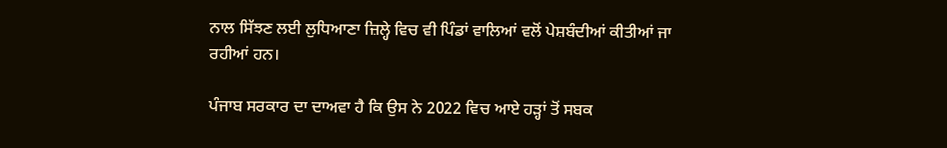ਨਾਲ ਸਿੱਝਣ ਲਈ ਲੁਧਿਆਣਾ ਜ਼ਿਲ੍ਹੇ ਵਿਚ ਵੀ ਪਿੰਡਾਂ ਵਾਲਿਆਂ ਵਲੋਂ ਪੇਸ਼ਬੰਦੀਆਂ ਕੀਤੀਆਂ ਜਾ ਰਹੀਆਂ ਹਨ।

ਪੰਜਾਬ ਸਰਕਾਰ ਦਾ ਦਾਅਵਾ ਹੈ ਕਿ ਉਸ ਨੇ 2022 ਵਿਚ ਆਏ ਹੜ੍ਹਾਂ ਤੋਂ ਸਬਕ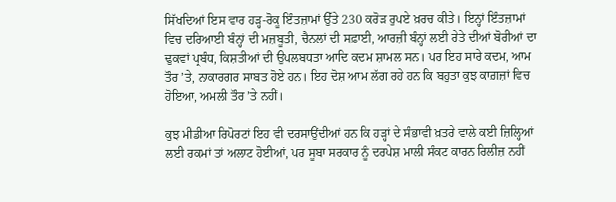ਸਿੱਖਦਿਆਂ ਇਸ ਵਾਰ ਹੜ੍ਹ-ਰੋਕੂ ਇੰਤਜ਼ਾਮਾਂ ਉੱਤੇ 230 ਕਰੋੜ ਰੁਪਏ ਖ਼ਰਚ ਕੀਤੇ। ਇਨ੍ਹਾਂ ਇੰਤਜ਼ਾਮਾਂ ਵਿਚ ਦਰਿਆਈ ਬੰਨ੍ਹਾਂ ਦੀ ਮਜ਼ਬੂਤੀ, ਚੈਨਲਾਂ ਦੀ ਸਫ਼ਾਈ, ਆਰਜ਼ੀ ਬੰਨ੍ਹਾਂ ਲਈ ਰੇਤੇ ਦੀਆਂ ਬੋਰੀਆਂ ਦਾ ਢੁਕਵਾਂ ਪ੍ਰਬੰਧ, ਕਿਸ਼ਤੀਆਂ ਦੀ ਉਪਲਬਧਤਾ ਆਦਿ ਕਦਮ ਸ਼ਾਮਲ ਸਨ। ਪਰ ਇਹ ਸਾਰੇ ਕਦਮ, ਆਮ ਤੌਰ ’ਤੇ, ਨਾਕਾਰਗਰ ਸਾਬਤ ਹੋਏ ਹਨ। ਇਹ ਦੋਸ਼ ਆਮ ਲੱਗ ਰਹੇ ਹਨ ਕਿ ਬਹੁਤਾ ਕੁਝ ਕਾਗ਼ਜ਼ਾਂ ਵਿਚ ਹੋਇਆ, ਅਮਲੀ ਤੌਰ ’ਤੇ ਨਹੀਂ।

ਕੁਝ ਮੀਡੀਆ ਰਿਪੋਰਟਾਂ ਇਹ ਵੀ ਦਰਸਾਉਂਦੀਆਂ ਹਨ ਕਿ ਹੜ੍ਹਾਂ ਦੇ ਸੰਭਾਵੀ ਖ਼ਤਰੇ ਵਾਲੇ ਕਈ ਜ਼ਿਲ੍ਹਿਆਂ ਲਈ ਰਕਮਾਂ ਤਾਂ ਅਲਾਟ ਹੋਈਆਂ, ਪਰ ਸੂਬਾ ਸਰਕਾਰ ਨੂੰ ਦਰਪੇਸ਼ ਮਾਲੀ ਸੰਕਟ ਕਾਰਨ ਰਿਲੀਜ਼ ਨਹੀਂ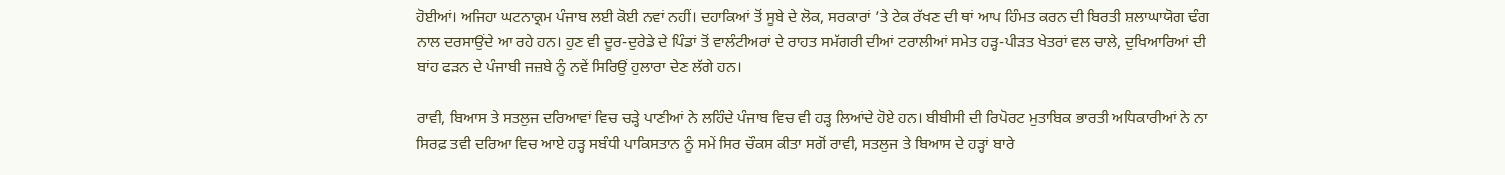ਹੋਈਆਂ। ਅਜਿਹਾ ਘਟਨਾਕ੍ਰਮ ਪੰਜਾਬ ਲਈ ਕੋਈ ਨਵਾਂ ਨਹੀਂ। ਦਹਾਕਿਆਂ ਤੋਂ ਸੂਬੇ ਦੇ ਲੋਕ, ਸਰਕਾਰਾਂ ’ਤੇ ਟੇਕ ਰੱਖਣ ਦੀ ਥਾਂ ਆਪ ਹਿੰਮਤ ਕਰਨ ਦੀ ਬਿਰਤੀ ਸ਼ਲਾਘਾਯੋਗ ਢੰਗ ਨਾਲ ਦਰਸਾਉਂਦੇ ਆ ਰਹੇ ਹਨ। ਹੁਣ ਵੀ ਦੂਰ-ਦੁਰੇਡੇ ਦੇ ਪਿੰਡਾਂ ਤੋਂ ਵਾਲੰਟੀਅਰਾਂ ਦੇ ਰਾਹਤ ਸਮੱਗਰੀ ਦੀਆਂ ਟਰਾਲੀਆਂ ਸਮੇਤ ਹੜ੍ਹ-ਪੀੜਤ ਖੇਤਰਾਂ ਵਲ ਚਾਲੇ, ਦੁਖਿਆਰਿਆਂ ਦੀ ਬਾਂਹ ਫੜਨ ਦੇ ਪੰਜਾਬੀ ਜਜ਼ਬੇ ਨੂੰ ਨਵੇਂ ਸਿਰਿਉਂ ਹੁਲਾਰਾ ਦੇਣ ਲੱਗੇ ਹਨ।

ਰਾਵੀ, ਬਿਆਸ ਤੇ ਸਤਲੁਜ ਦਰਿਆਵਾਂ ਵਿਚ ਚੜ੍ਹੇ ਪਾਣੀਆਂ ਨੇ ਲਹਿੰਦੇ ਪੰਜਾਬ ਵਿਚ ਵੀ ਹੜ੍ਹ ਲਿਆਂਦੇ ਹੋਏ ਹਨ। ਬੀਬੀਸੀ ਦੀ ਰਿਪੋਰਟ ਮੁਤਾਬਿਕ ਭਾਰਤੀ ਅਧਿਕਾਰੀਆਂ ਨੇ ਨਾ ਸਿਰਫ਼ ਤਵੀ ਦਰਿਆ ਵਿਚ ਆਏ ਹੜ੍ਹ ਸਬੰਧੀ ਪਾਕਿਸਤਾਨ ਨੂੰ ਸਮੇਂ ਸਿਰ ਚੌਕਸ ਕੀਤਾ ਸਗੋਂ ਰਾਵੀ, ਸਤਲੁਜ ਤੇ ਬਿਆਸ ਦੇ ਹੜ੍ਹਾਂ ਬਾਰੇ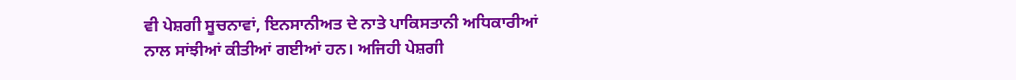ਵੀ ਪੇਸ਼ਗੀ ਸੂਚਨਾਵਾਂ, ਇਨਸਾਨੀਅਤ ਦੇ ਨਾਤੇ ਪਾਕਿਸਤਾਨੀ ਅਧਿਕਾਰੀਆਂ ਨਾਲ ਸਾਂਝੀਆਂ ਕੀਤੀਆਂ ਗਈਆਂ ਹਨ। ਅਜਿਹੀ ਪੇਸ਼ਗੀ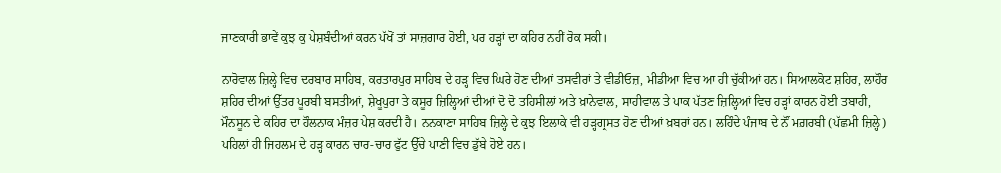ਜਾਣਕਾਰੀ ਭਾਵੇਂ ਕੁਝ ਕੁ ਪੇਸ਼ਬੰਦੀਆਂ ਕਰਨ ਪੱਖੋਂ ਤਾਂ ਸਾਜ਼ਗਾਰ ਹੋਈ, ਪਰ ਹੜ੍ਹਾਂ ਦਾ ਕਹਿਰ ਨਹੀਂ ਰੋਕ ਸਕੀ।

ਨਾਰੋਵਾਲ ਜ਼ਿਲ੍ਹੇ ਵਿਚ ਦਰਬਾਰ ਸਾਹਿਬ, ਕਰਤਾਰਪੁਰ ਸਾਹਿਬ ਦੇ ਹੜ੍ਹ ਵਿਚ ਘਿਰੇ ਹੋਣ ਦੀਆਂ ਤਸਵੀਰਾਂ ਤੇ ਵੀਡੀਓਜ਼, ਮੀਡੀਆ ਵਿਚ ਆ ਹੀ ਚੁੱਕੀਆਂ ਹਨ। ਸਿਆਲਕੋਟ ਸ਼ਹਿਰ, ਲਾਹੌਰ ਸ਼ਹਿਰ ਦੀਆਂ ਉੱਤਰ ਪੂਰਬੀ ਬਸਤੀਆਂ, ਸ਼ੇਖੂਪੁਰਾ ਤੇ ਕਸੂਰ ਜ਼ਿਲ੍ਹਿਆਂ ਦੀਆਂ ਦੋ ਦੋ ਤਹਿਸੀਲਾਂ ਅਤੇ ਖ਼ਾਨੇਵਾਲ, ਸਾਹੀਵਾਲ ਤੇ ਪਾਕ ਪੱਤਣ ਜ਼ਿਲ੍ਹਿਆਂ ਵਿਚ ਹੜ੍ਹਾਂ ਕਾਰਨ ਹੋਈ ਤਬਾਹੀ, ਮੌਨਸੂਨ ਦੇ ਕਹਿਰ ਦਾ ਹੌਲਨਾਕ ਮੰਜ਼ਰ ਪੇਸ਼ ਕਰਦੀ ਹੈ। ਨਨਕਾਣਾ ਸਾਹਿਬ ਜ਼ਿਲ੍ਹੇ ਦੇ ਕੁਝ ਇਲਾਕੇ ਵੀ ਹੜ੍ਹਗ੍ਰਸਤ ਹੋਣ ਦੀਆਂ ਖ਼ਬਰਾਂ ਹਨ। ਲਹਿੰਦੇ ਪੰਜਾਬ ਦੇ ਨੌਂ ਮਗ਼ਰਬੀ (ਪੱਛਮੀ ਜ਼ਿਲ੍ਹੇ) ਪਹਿਲਾਂ ਹੀ ਜਿਹਲਮ ਦੇ ਹੜ੍ਹ ਕਾਰਨ ਚਾਰ-ਚਾਰ ਫੁੱਟ ਉੱਚੇ ਪਾਣੀ ਵਿਚ ਡੁੱਬੇ ਹੋਏ ਹਨ।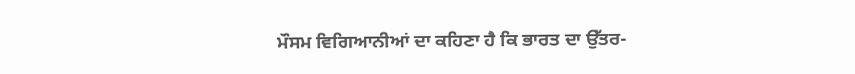ਮੌਸਮ ਵਿਗਿਆਨੀਆਂ ਦਾ ਕਹਿਣਾ ਹੈ ਕਿ ਭਾਰਤ ਦਾ ਉੱਤਰ-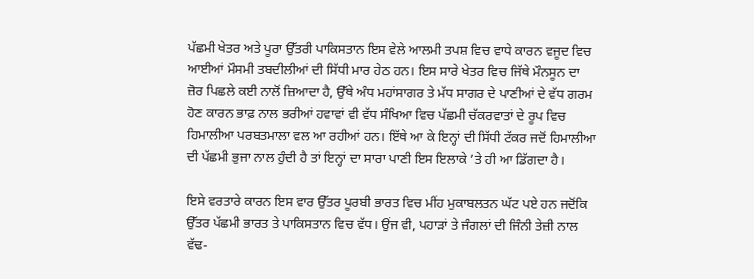ਪੱਛਮੀ ਖੇਤਰ ਅਤੇ ਪੂਰਾ ਉੱਤਰੀ ਪਾਕਿਸਤਾਨ ਇਸ ਵੇਲੇ ਆਲਮੀ ਤਪਸ਼ ਵਿਚ ਵਾਧੇ ਕਾਰਨ ਵਜੂਦ ਵਿਚ ਆਈਆਂ ਮੌਸਮੀ ਤਬਦੀਲੀਆਂ ਦੀ ਸਿੱਧੀ ਮਾਰ ਹੇਠ ਹਨ। ਇਸ ਸਾਰੇ ਖੇਤਰ ਵਿਚ ਜਿੱਥੇ ਮੌਨਸੂਨ ਦਾ ਜ਼ੋਰ ਪਿਛਲੇ ਕਈ ਨਾਲੋਂ ਜ਼ਿਆਦਾ ਹੈ, ਉੱਥੇ ਅੰਧ ਮਹਾਂਸਾਗਰ ਤੇ ਮੱਧ ਸਾਗਰ ਦੇ ਪਾਣੀਆਂ ਦੇ ਵੱਧ ਗਰਮ ਹੋਣ ਕਾਰਨ ਭਾਫ਼ ਨਾਲ ਭਰੀਆਂ ਹਵਾਵਾਂ ਵੀ ਵੱਧ ਸੰਖਿਆ ਵਿਚ ਪੱਛਮੀ ਚੱਕਰਵਾਤਾਂ ਦੇ ਰੂਪ ਵਿਚ ਹਿਮਾਲੀਆ ਪਰਬਤਮਾਲਾ ਵਲ ਆ ਰਹੀਆਂ ਹਨ। ਇੱਥੇ ਆ ਕੇ ਇਨ੍ਹਾਂ ਦੀ ਸਿੱਧੀ ਟੱਕਰ ਜਦੋਂ ਹਿਮਾਲੀਆ ਦੀ ਪੱਛਮੀ ਭੁਜਾ ਨਾਲ ਹੁੰਦੀ ਹੈ ਤਾਂ ਇਨ੍ਹਾਂ ਦਾ ਸਾਰਾ ਪਾਣੀ ਇਸ ਇਲਾਕੇ ’ਤੇ ਹੀ ਆ ਡਿੱਗਦਾ ਹੈ।

ਇਸੇ ਵਰਤਾਰੇ ਕਾਰਨ ਇਸ ਵਾਰ ਉੱਤਰ ਪੂਰਬੀ ਭਾਰਤ ਵਿਚ ਮੀਂਹ ਮੁਕਾਬਲਤਨ ਘੱਟ ਪਏ ਹਨ ਜਦੋਂਕਿ ਉੱਤਰ ਪੱਛਮੀ ਭਾਰਤ ਤੇ ਪਾਕਿਸਤਾਨ ਵਿਚ ਵੱਧ। ਉਂਜ ਵੀ, ਪਹਾੜਾਂ ਤੇ ਜੰਗਲਾਂ ਦੀ ਜਿੰਨੀ ਤੇਜ਼ੀ ਨਾਲ ਵੱਢ-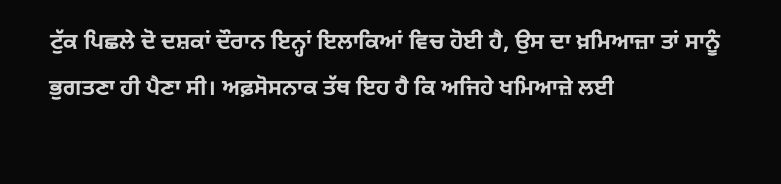ਟੁੱਕ ਪਿਛਲੇ ਦੋ ਦਸ਼ਕਾਂ ਦੌਰਾਨ ਇਨ੍ਹਾਂ ਇਲਾਕਿਆਂ ਵਿਚ ਹੋਈ ਹੈ, ਉਸ ਦਾ ਖ਼ਮਿਆਜ਼ਾ ਤਾਂ ਸਾਨੂੰ ਭੁਗਤਣਾ ਹੀ ਪੈਣਾ ਸੀ। ਅਫ਼ਸੋਸਨਾਕ ਤੱਥ ਇਹ ਹੈ ਕਿ ਅਜਿਹੇ ਖਮਿਆਜ਼ੇ ਲਈ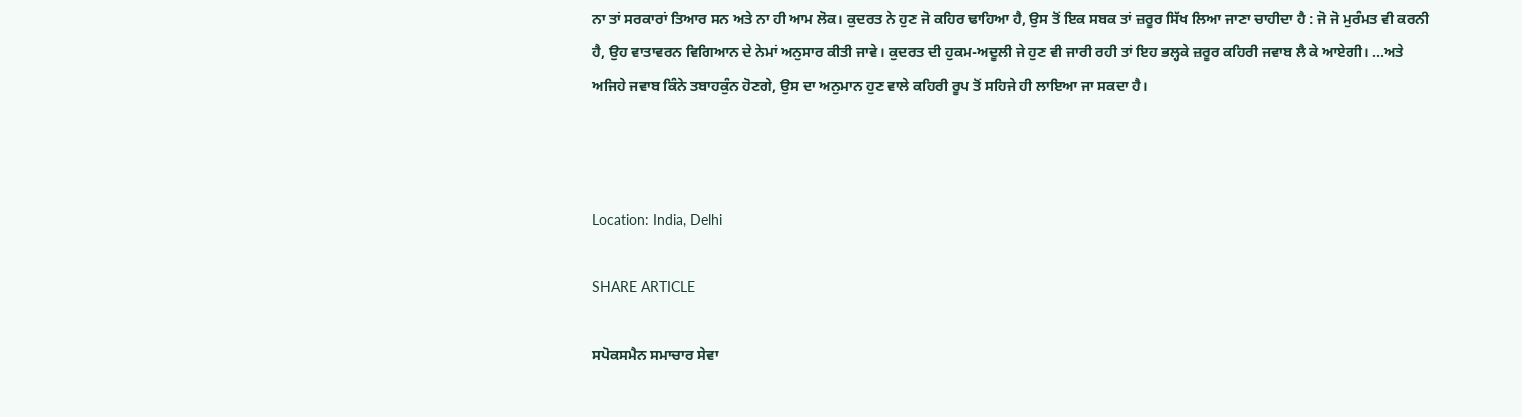ਨਾ ਤਾਂ ਸਰਕਾਰਾਂ ਤਿਆਰ ਸਨ ਅਤੇ ਨਾ ਹੀ ਆਮ ਲੋਕ। ਕੁਦਰਤ ਨੇ ਹੁਣ ਜੋ ਕਹਿਰ ਢਾਹਿਆ ਹੈ, ਉਸ ਤੋਂ ਇਕ ਸਬਕ ਤਾਂ ਜ਼ਰੂਰ ਸਿੱਖ ਲਿਆ ਜਾਣਾ ਚਾਹੀਦਾ ਹੈ : ਜੋ ਜੋ ਮੁਰੰਮਤ ਵੀ ਕਰਨੀ ਹੈ, ਉਹ ਵਾਤਾਵਰਨ ਵਿਗਿਆਨ ਦੇ ਨੇਮਾਂ ਅਨੁਸਾਰ ਕੀਤੀ ਜਾਵੇ। ਕੁਦਰਤ ਦੀ ਹੁਕਮ-ਅਦੂਲੀ ਜੇ ਹੁਣ ਵੀ ਜਾਰੀ ਰਹੀ ਤਾਂ ਇਹ ਭਲ੍ਹਕੇ ਜ਼ਰੂਰ ਕਹਿਰੀ ਜਵਾਬ ਲੈ ਕੇ ਆਏਗੀ। ...ਅਤੇ ਅਜਿਹੇ ਜਵਾਬ ਕਿੰਨੇ ਤਬਾਹਕੁੰਨ ਹੋਣਗੇ, ਉਸ ਦਾ ਅਨੁਮਾਨ ਹੁਣ ਵਾਲੇ ਕਹਿਰੀ ਰੂਪ ਤੋਂ ਸਹਿਜੇ ਹੀ ਲਾਇਆ ਜਾ ਸਕਦਾ ਹੈ।



Location: India, Delhi

SHARE ARTICLE

ਸਪੋਕਸਮੈਨ ਸਮਾਚਾਰ ਸੇਵਾ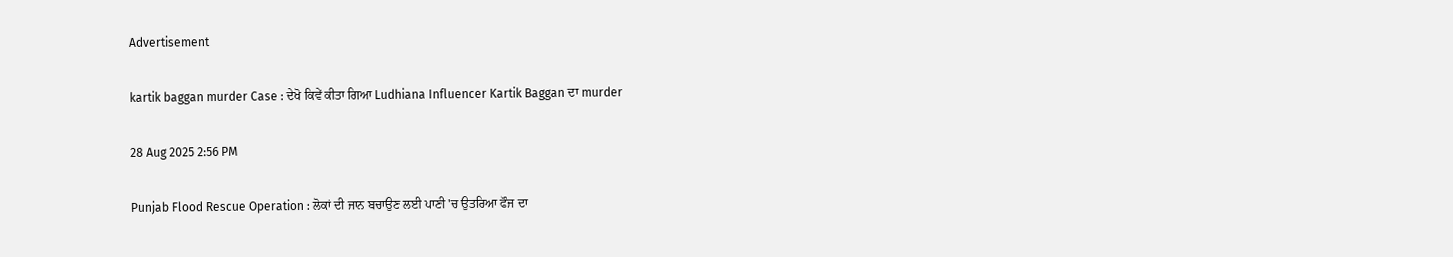Advertisement

kartik baggan murder Case : ਦੇਖੋ ਕਿਵੇਂ ਕੀਤਾ ਗਿਆ Ludhiana Influencer Kartik Baggan ਦਾ murder

28 Aug 2025 2:56 PM

Punjab Flood Rescue Operation : ਲੋਕਾਂ ਦੀ ਜਾਨ ਬਚਾਉਣ ਲਈ ਪਾਣੀ 'ਚ ਉਤਰਿਆ ਫੌਜ ਦਾ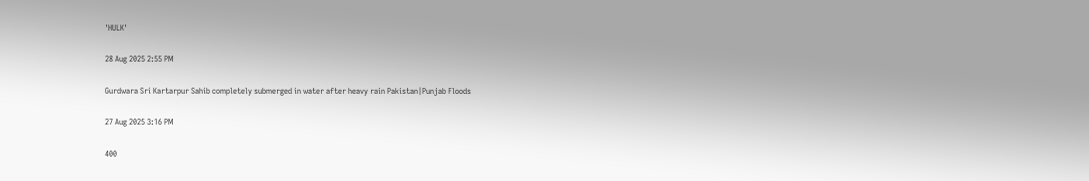'HULK'

28 Aug 2025 2:55 PM

Gurdwara Sri Kartarpur Sahib completely submerged in water after heavy rain Pakistan|Punjab Floods

27 Aug 2025 3:16 PM

400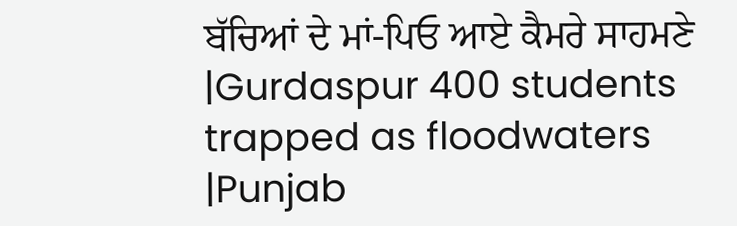ਬੱਚਿਆਂ ਦੇ ਮਾਂ-ਪਿਓ ਆਏ ਕੈਮਰੇ ਸਾਹਮਣੇ |Gurdaspur 400 students trapped as floodwaters |Punjab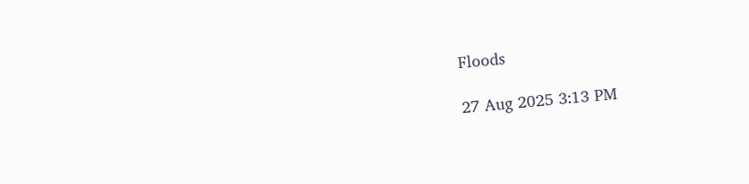Floods

27 Aug 2025 3:13 PM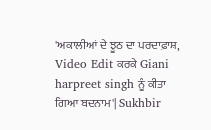'ਅਕਾਲੀਆਂ ਦੇ ਝੂਠ ਦਾ ਪਰਦਾਫ਼ਾਸ਼, Video Edit ਕਰਕੇ Giani harpreet singh ਨੂੰ ਕੀਤਾ ਗਿਆ ਬਦਨਾਮ'| Sukhbir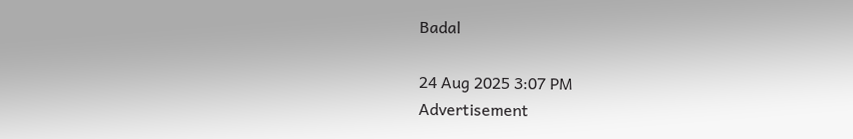Badal

24 Aug 2025 3:07 PM
Advertisement